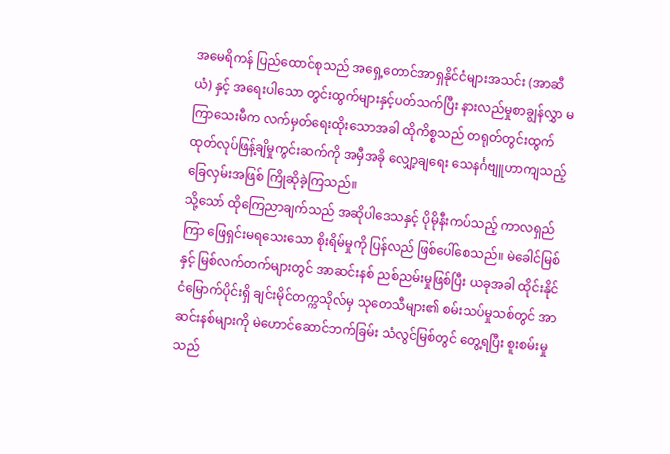အမေရိကန် ပြည်ထောင်စုသည် အရှေ့တောင်အာရှနိုင်ငံများအသင်း (အာဆီယံ) နှင့် အရေးပါသော တွင်းထွက်များနှင့်ပတ်သက်ပြီး နားလည်မှုစာချွန်လွှာ မကြာသေးမီက လက်မှတ်ရေးထိုးသောအခါ ထိုကိစ္စသည် တရုတ်တွင်းထွက် ထုတ်လုပ်ဖြန့်ချိမှုကွင်းဆက်ကို အမှီအခို လျှော့ချရေး သေနင်္ဂဗျူဟာကျသည့် ခြေလှမ်းအဖြစ် ကြိုဆိုခဲ့ကြသည်။
သို့သော် ထိုကြေညာချက်သည် အဆိုပါဒေသနှင့် ပိုမိုနီးကပ်သည့် ကာလရှည်ကြာ ဖြေရှင်းမရသေးသော စိုးရိမ်မှုကို ပြန်လည် ဖြစ်ပေါ်စေသည်။ မဲခေါင်မြစ်နှင့် မြစ်လက်တက်များတွင် အာဆင်းနစ် ညစ်ညမ်းမှုဖြစ်ပြီး ယခုအခါ ထိုင်းနိုင်ငံမြောက်ပိုင်းရှိ ချင်းမိုင်တက္ကသိုလ်မှ သုတေသီများ၏ စမ်းသပ်မှုသစ်တွင် အာဆင်းနစ်များကို မဲဟောင်ဆောင်ဘက်ခြမ်း သံလွင်မြစ်တွင် တွေ့ရပြီး စူးစမ်းမှုသည်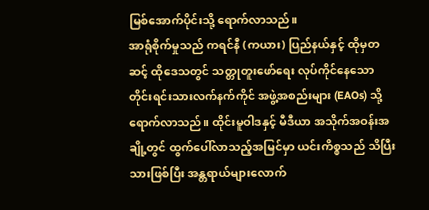မြစ်အောက်ပိုင်းသို့ ရောက်လာသည်။
အာရုံစိုက်မှုသည် ကရင်နီ (ကယား) ပြည်နယ်နှင့် ထိုမှတဆင့် ထိုဒေသတွင် သတ္တုတူးဖော်ရေး လုပ်ကိုင်နေသော တိုင်းရင်းသားလက်နက်ကိုင် အဖွဲ့အစည်းများ (EAOs) သို့ ရောက်လာသည်။ ထိုင်းမူဝါဒနှင့် မီဒီယာ အသိုက်အဝန်းအချို့တွင် ထွက်ပေါ်လာသည့်အမြင်မှာ ယင်းကိစ္စသည် သိပြီးသားဖြစ်ပြီး အန္တရာယ်များလောက်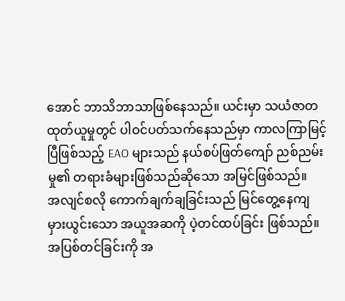အောင် ဘာသိဘာသာဖြစ်နေသည်။ ယင်းမှာ သယံဇာတ ထုတ်ယူမှုတွင် ပါဝင်ပတ်သက်နေသည်မှာ ကာလကြာမြင့်ပြီဖြစ်သည့် EAO များသည် နယ်စပ်ဖြတ်ကျော် ညစ်ညမ်းမှု၏ တရားခံများဖြစ်သည်ဆိုသော အမြင်ဖြစ်သည်။
အလျင်စလို ကောက်ချက်ချခြင်းသည် မြင်တွေ့နေကျ မှားယွင်းသော အယူအဆကို ပဲ့တင်ထပ်ခြင်း ဖြစ်သည်။ အပြစ်တင်ခြင်းကို အ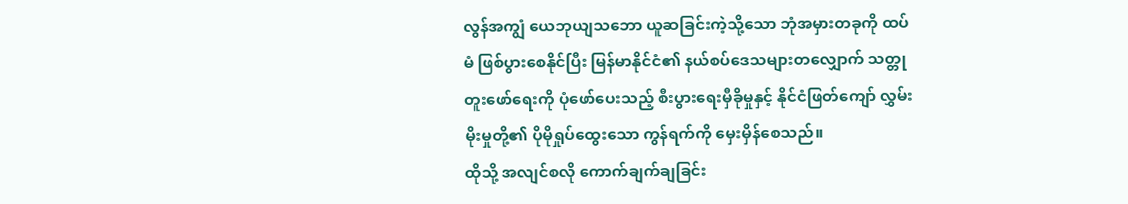လွန်အကျွံ ယေဘုယျသဘော ယူဆခြင်းကဲ့သို့သော ဘုံအမှားတခုကို ထပ်မံ ဖြစ်ပွားစေနိုင်ပြီး မြန်မာနိုင်ငံ၏ နယ်စပ်ဒေသများတလျှောက် သတ္တုတူးဖော်ရေးကို ပုံဖော်ပေးသည့် စီးပွားရေးမှီခိုမှုနှင့် နိုင်ငံဖြတ်ကျော် လွှမ်းမိုးမှုတို့၏ ပိုမိုရှုပ်ထွေးသော ကွန်ရက်ကို မှေးမှိန်စေသည်။
ထိုသို့ အလျင်စလို ကောက်ချက်ချခြင်း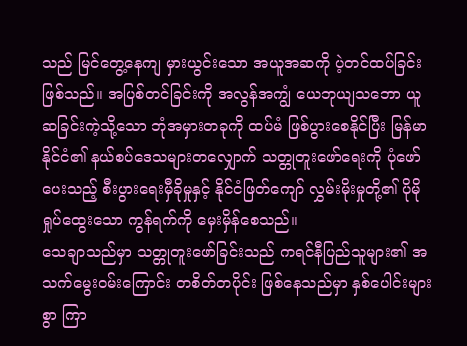သည် မြင်တွေ့နေကျ မှားယွင်းသော အယူအဆကို ပဲ့တင်ထပ်ခြင်း ဖြစ်သည်။ အပြစ်တင်ခြင်းကို အလွန်အကျွံ ယေဘုယျသဘော ယူဆခြင်းကဲ့သို့သော ဘုံအမှားတခုကို ထပ်မံ ဖြစ်ပွားစေနိုင်ပြီး မြန်မာနိုင်ငံ၏ နယ်စပ်ဒေသများတလျှောက် သတ္တုတူးဖော်ရေးကို ပုံဖော်ပေးသည့် စီးပွားရေးမှီခိုမှုနှင့် နိုင်ငံဖြတ်ကျော် လွှမ်းမိုးမှုတို့၏ ပိုမိုရှုပ်ထွေးသော ကွန်ရက်ကို မှေးမှိန်စေသည်။
သေချာသည်မှာ သတ္တုတူးဖော်ခြင်းသည် ကရင်နီပြည်သူများ၏ အသက်မွေးဝမ်းကြောင်း တစိတ်တပိုင်း ဖြစ်နေသည်မှာ နှစ်ပေါင်းများစွာ ကြာ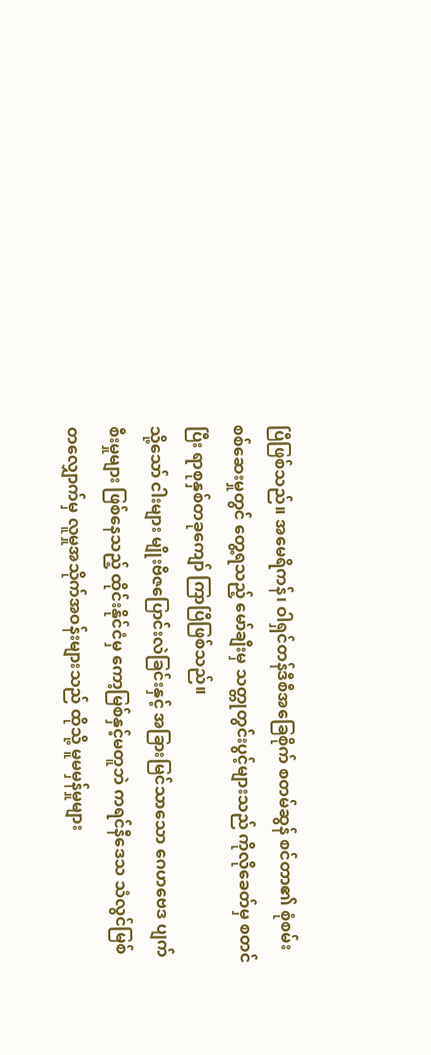ပြီဖြစ်သည်။ အမေရိကန်၊ ဝါရှင်တန်ဒီစီအခြေစိုက် စတမ်ဆွန် စင်တာ၏ စုံစမ်းစစ်ဆေးမှုတွင် တွေ့ရသည့် မော်ချီးမှ သတ္တုတွင်းပွင့်များသည် ကိုလိုခေတ်မှ စတင်ပြီး ရာစုနှစ်တခုကျော် ကြာပြီဖြစ်သည်။
သို့သော် ငါးများ မျိုးဗီဇပြောင်းလဲခြင်းနှင့် အခြားမြင်သာသော ဂေဟဗေဒ ပျက်စီးမှုများ ဖြစ်နေသည့် ထိုင်းနိုင်ငံမှ ကော့မြစ်နှင့်မတူဘဲ ကရင်နီဒေသ သံလွင်မြစ်တလျှောက်မှ လူမှုအသိုက်အဝန်းများသည် ထိုသို့ မူမမှန်မှုများ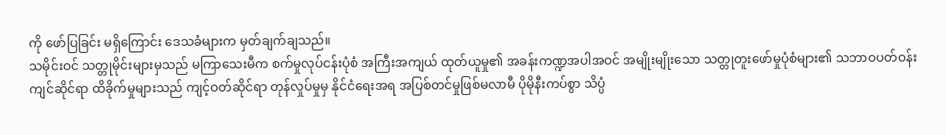ကို ဖော်ပြခြင်း မရှိကြောင်း ဒေသခံများက မှတ်ချက်ချသည်။
သမိုင်းဝင် သတ္တုမိုင်းများမှသည် မကြာသေးမီက စက်မှုလုပ်ငန်းပုံစံ အကြီးအကျယ် ထုတ်ယူမှု၏ အခန်းကဏ္ဍအပါအဝင် အမျိုးမျိုးသော သတ္တုတူးဖော်မှုပုံစံများ၏ သဘာဝပတ်ဝန်းကျင်ဆိုင်ရာ ထိခိုက်မှုများသည် ကျင့်ဝတ်ဆိုင်ရာ တုန်လှုပ်မှုမှ နိုင်ငံရေးအရ အပြစ်တင်မှုဖြစ်မလာမီ ပိုမိုနီးကပ်စွာ သိပ္ပံ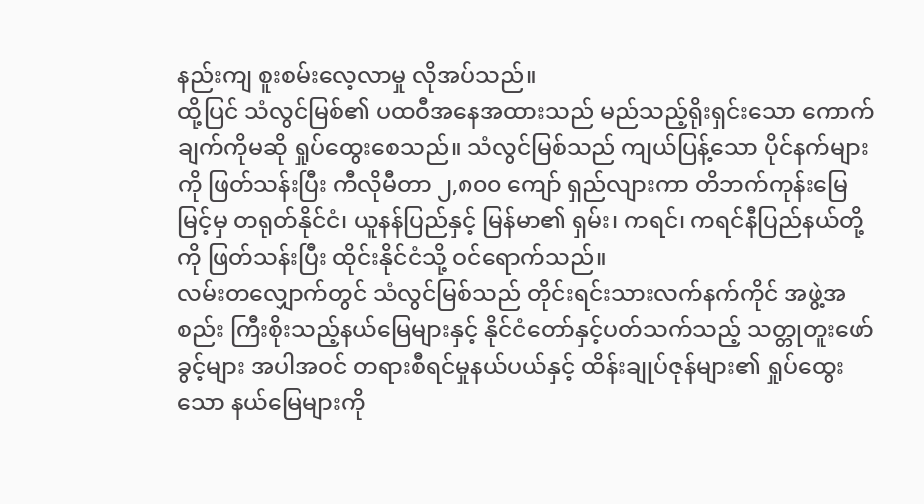နည်းကျ စူးစမ်းလေ့လာမှု လိုအပ်သည်။
ထို့ပြင် သံလွင်မြစ်၏ ပထဝီအနေအထားသည် မည်သည့်ရိုးရှင်းသော ကောက်ချက်ကိုမဆို ရှုပ်ထွေးစေသည်။ သံလွင်မြစ်သည် ကျယ်ပြန့်သော ပိုင်နက်များကို ဖြတ်သန်းပြီး ကီလိုမီတာ ၂,၈၀၀ ကျော် ရှည်လျားကာ တိဘက်ကုန်းမြေမြင့်မှ တရုတ်နိုင်ငံ၊ ယူနန်ပြည်နှင့် မြန်မာ၏ ရှမ်း၊ ကရင်၊ ကရင်နီပြည်နယ်တို့ကို ဖြတ်သန်းပြီး ထိုင်းနိုင်ငံသို့ ဝင်ရောက်သည်။
လမ်းတလျှောက်တွင် သံလွင်မြစ်သည် တိုင်းရင်းသားလက်နက်ကိုင် အဖွဲ့အစည်း ကြီးစိုးသည့်နယ်မြေများနှင့် နိုင်ငံတော်နှင့်ပတ်သက်သည့် သတ္တုတူးဖော်ခွင့်များ အပါအဝင် တရားစီရင်မှုနယ်ပယ်နှင့် ထိန်းချုပ်ဇုန်များ၏ ရှုပ်ထွေးသော နယ်မြေများကို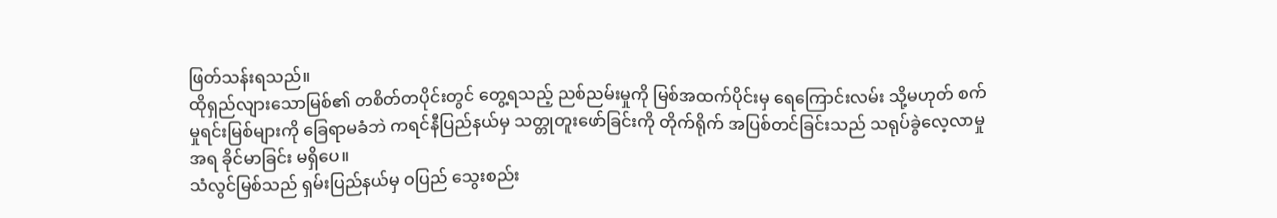ဖြတ်သန်းရသည်။
ထိုရှည်လျားသောမြစ်၏ တစိတ်တပိုင်းတွင် တွေ့ရသည့် ညစ်ညမ်းမှုကို မြစ်အထက်ပိုင်းမှ ရေကြောင်းလမ်း သို့မဟုတ် စက်မှုရင်းမြစ်များကို ခြေရာမခံဘဲ ကရင်နီပြည်နယ်မှ သတ္တုတူးဖော်ခြင်းကို တိုက်ရိုက် အပြစ်တင်ခြင်းသည် သရုပ်ခွဲလေ့လာမှုအရ ခိုင်မာခြင်း မရှိပေ။
သံလွင်မြစ်သည် ရှမ်းပြည်နယ်မှ ဝပြည် သွေးစည်း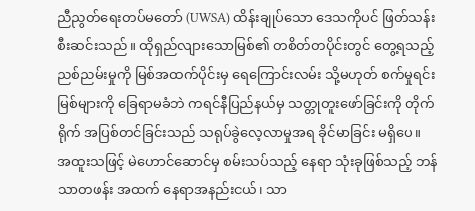ညီညွတ်ရေးတပ်မတော် (UWSA) ထိန်းချုပ်သော ဒေသကိုပင် ဖြတ်သန်းစီးဆင်းသည်။ ထိုရှည်လျားသောမြစ်၏ တစိတ်တပိုင်းတွင် တွေ့ရသည့် ညစ်ညမ်းမှုကို မြစ်အထက်ပိုင်းမှ ရေကြောင်းလမ်း သို့မဟုတ် စက်မှုရင်းမြစ်များကို ခြေရာမခံဘဲ ကရင်နီပြည်နယ်မှ သတ္တုတူးဖော်ခြင်းကို တိုက်ရိုက် အပြစ်တင်ခြင်းသည် သရုပ်ခွဲလေ့လာမှုအရ ခိုင်မာခြင်း မရှိပေ။
အထူးသဖြင့် မဲဟောင်ဆောင်မှ စမ်းသပ်သည့် နေရာ သုံးခုဖြစ်သည့် ဘန်သာတဖန်း အထက် နေရာအနည်းငယ်၊ သာ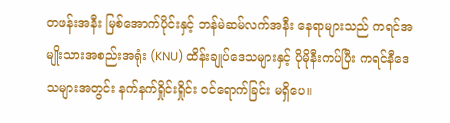တဖန်းအနီး မြစ်အောက်ပိုင်းနှင့် ဘန်မဲဆမ်လက်အနီး နေရာများသည် ကရင်အမျိုးသားအစည်းအရုံး (KNU) ထိန်းချုပ်ဒေသများနှင့် ပိုမိုနီးကပ်ပြီး ကရင်နီဒေသများအတွင်း နက်နက်ရှိုင်းရှိုင်း ဝင်ရောက်ခြင်း မရှိပေ။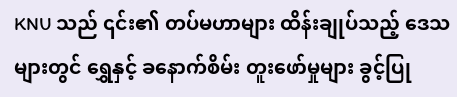KNU သည် ၎င်း၏ တပ်မဟာများ ထိန်းချုပ်သည့် ဒေသများတွင် ရွှေနှင့် ခနောက်စိမ်း တူးဖော်မှုများ ခွင့်ပြု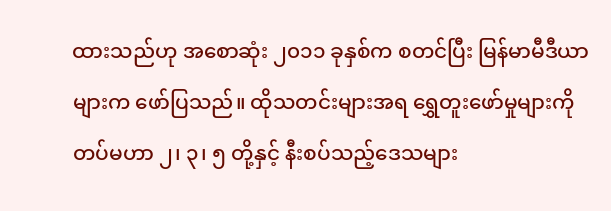ထားသည်ဟု အစောဆုံး ၂၀၁၁ ခုနှစ်က စတင်ပြီး မြန်မာမီဒီယာများက ဖော်ပြသည်။ ထိုသတင်းများအရ ရွှေတူးဖော်မှုများကို တပ်မဟာ ၂၊ ၃၊ ၅ တို့နှင့် နီးစပ်သည့်ဒေသများ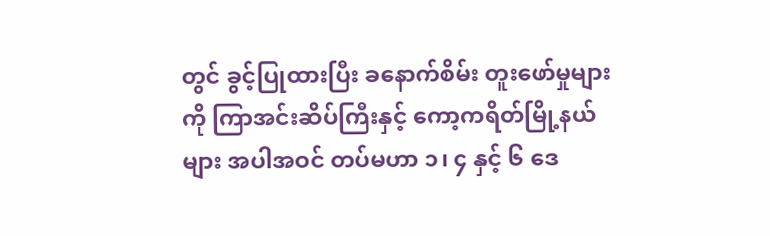တွင် ခွင့်ပြုထားပြီး ခနောက်စိမ်း တူးဖော်မှုများကို ကြာအင်းဆိပ်ကြီးနှင့် ကော့ကရိတ်မြို့နယ်များ အပါအဝင် တပ်မဟာ ၁၊ ၄ နှင့် ၆ ဒေ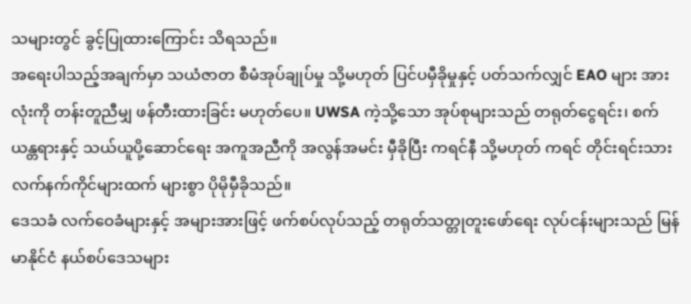သများတွင် ခွင့်ပြုထားကြောင်း သိရသည်။
အရေးပါသည့်အချက်မှာ သယံဇာတ စီမံအုပ်ချုပ်မှု သို့မဟုတ် ပြင်ပမှီခိုမှုနှင့် ပတ်သက်လျှင် EAO များ အားလုံးကို တန်းတူညီမျှ ဖန်တီးထားခြင်း မဟုတ်ပေ။ UWSA ကဲ့သို့သော အုပ်စုများသည် တရုတ်ငွေရင်း၊ စက်ယန္တရားနှင့် သယ်ယူပို့ဆောင်ရေး အကူအညီကို အလွန်အမင်း မှီခိုပြီး ကရင်နီ သို့မဟုတ် ကရင် တိုင်းရင်းသားလက်နက်ကိုင်များထက် များစွာ ပိုမိုမှီခိုသည်။
ဒေသခံ လက်ဝေခံများနှင့် အများအားဖြင့် ဖက်စပ်လုပ်သည့် တရုတ်သတ္တုတူးဖော်ရေး လုပ်ငန်းများသည် မြန်မာနိုင်ငံ နယ်စပ်ဒေသများ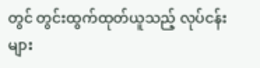တွင် တွင်းထွက်ထုတ်ယူသည့် လုပ်ငန်းများ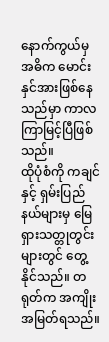နောက်ကွယ်မှ အဓိက မောင်းနှင်အားဖြစ်နေသည်မှာ ကာလကြာမြင့်ပြီဖြစ်သည်။
ထိုပုံစံကို ကချင်နှင့် ရှမ်းပြည်နယ်များမှ မြေရှားသတ္တုတွင်းများတွင် တွေ့နိုင်သည်။ တရုတ်က အကျိုးအမြတ်ရသည်။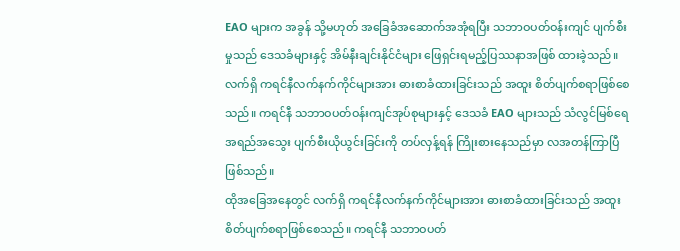EAO များက အခွန် သို့မဟုတ် အခြေခံအဆောက်အအုံရပြီး သဘာဝပတ်ဝန်းကျင် ပျက်စီးမှုသည် ဒေသခံများနှင့် အိမ်နီးချင်းနိုင်ငံများ ဖြေရှင်းရမည့်ပြဿနာအဖြစ် ထားခဲ့သည်။
လက်ရှိ ကရင်နီလက်နက်ကိုင်များအား ဓားစာခံထားခြင်းသည် အထူး စိတ်ပျက်စရာဖြစ်စေသည်။ ကရင်နီ သဘာဝပတ်ဝန်းကျင်အုပ်စုများနှင့် ဒေသခံ EAO များသည် သံလွင်မြစ်ရေ အရည်အသွေး ပျက်စီးယိုယွင်းခြင်းကို တပ်လှန့်ရန် ကြိုးစားနေသည်မှာ လအတန်ကြာပြီဖြစ်သည်။
ထိုအခြေအနေတွင် လက်ရှိ ကရင်နီလက်နက်ကိုင်များအား ဓားစာခံထားခြင်းသည် အထူး စိတ်ပျက်စရာဖြစ်စေသည်။ ကရင်နီ သဘာဝပတ်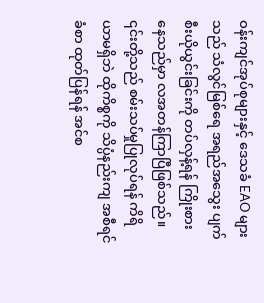ဝန်းကျင်အုပ်စုများနှင့် ဒေသခံ EAO များသည် သံလွင်မြစ်ရေ အရည်အသွေး ပျက်စီးယိုယွင်းခြင်းကို တပ်လှန့်ရန် ကြိုးစားနေသည်မှာ လအတန်ကြာပြီဖြစ်သည်။
၎င်းတို့သည် စမ်းသပ်မှုပြုလုပ်ရန် ကိရိယာမရှိဘဲ ထိုကိစ္စကို သိပ္ပံနည်းကျ အစီရင်ခံစာ ထုတ်ပြန်ရန် အင်စ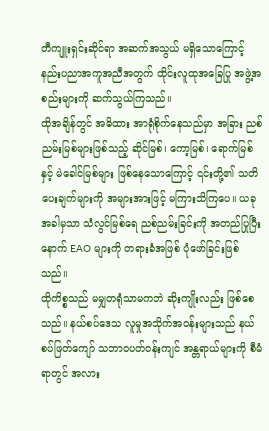တီကျူးရှင်းဆိုင်ရာ အဆက်အသွယ် မရှိသောကြောင့် နည်းပညာအကူအညီအတွက် ထိုင်းလူထုအခြေပြု အဖွဲ့အစည်းများကို ဆက်သွယ်ကြသည်။
ထိုအချိန်တွင် အဓိထား အာရုံစိုက်နေသည်မှာ အခြား ညစ်ညမ်းမြစ်များဖြစ်သည့် ဆိုင်မြစ်၊ ကော့မြစ်၊ ရောက်မြစ်နှင့် မဲခေါင်မြစ်များ ဖြစ်နေသောကြောင့် ၎င်းတို့၏ သတိပေးချက်များကို အများအားဖြင့် မကြားသိကြပေ။ ယခုအခါမှသာ သံလွင်မြစ်ရေ ညစ်ညမ်းခြင်းကို အတည်ပြုပြီးနောက် EAO များကို တရားခံအဖြစ် ပုံဖော်ခြင်းဖြစ်သည်။
ထိုကိစ္စသည် မမျှတရုံသာမကဘဲ ဆိုးကျိုးလည်း ဖြစ်စေသည်။ နယ်စပ်ဒေသ လူမှုအသိုက်အဝန်းများသည် နယ်စပ်ဖြတ်ကျော် သဘာဝပတ်ဝန်းကျင် အန္တရာယ်များကို စီမံရာတွင် အလား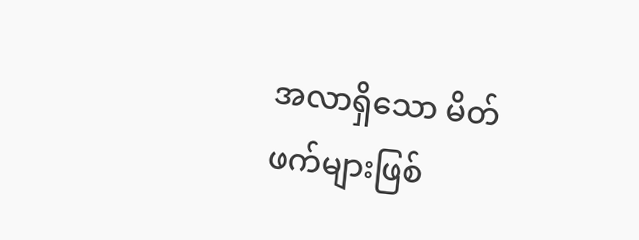အလာရှိသော မိတ်ဖက်များဖြစ်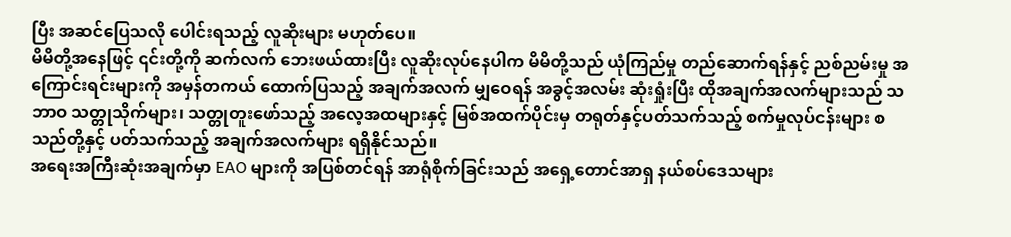ပြီး အဆင်ပြေသလို ပေါင်းရသည့် လူဆိုးများ မဟုတ်ပေ။
မိမိတို့အနေဖြင့် ၎င်းတို့ကို ဆက်လက် ဘေးဖယ်ထားပြီး လူဆိုးလုပ်နေပါက မိမိတို့သည် ယုံကြည်မှု တည်ဆောက်ရန်နှင့် ညစ်ညမ်းမှု အကြောင်းရင်းများကို အမှန်တကယ် ထောက်ပြသည့် အချက်အလက် မျှဝေရန် အခွင့်အလမ်း ဆုံးရှုံးပြီး ထိုအချက်အလက်များသည် သဘာဝ သတ္တုသိုက်များ၊ သတ္တုတူးဖော်သည့် အလေ့အထများနှင့် မြစ်အထက်ပိုင်းမှ တရုတ်နှင့်ပတ်သက်သည့် စက်မှုလုပ်ငန်းများ စသည်တို့နှင့် ပတ်သက်သည့် အချက်အလက်များ ရရှိနိုင်သည်။
အရေးအကြီးဆုံးအချက်မှာ EAO များကို အပြစ်တင်ရန် အာရုံစိုက်ခြင်းသည် အရှေ့တောင်အာရှ နယ်စပ်ဒေသများ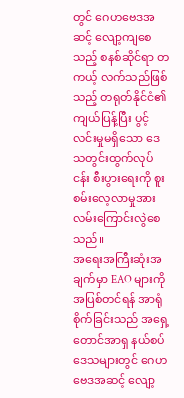တွင် ဂေဟဗေဒအဆင့် လျော့ကျစေသည့် စနစ်ဆိုင်ရာ တကယ့် လက်သည်ဖြစ်သည့် တရုတ်နိုင်ငံ၏ ကျယ်ပြန့်ပြီး ပွင့်လင်းမှုမရှိသော ဒေသတွင်းထွက်လုပ်ငန်း စီးပွားရေးကို စူးစမ်းလေ့လာမှုအား လမ်းကြောင်းလွဲစေသည်။
အရေးအကြီးဆုံးအချက်မှာ EAO များကို အပြစ်တင်ရန် အာရုံစိုက်ခြင်းသည် အရှေ့တောင်အာရှ နယ်စပ်ဒေသများတွင် ဂေဟဗေဒအဆင့် လျော့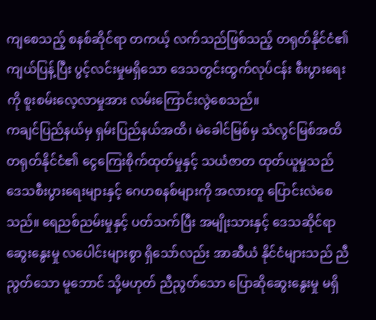ကျစေသည့် စနစ်ဆိုင်ရာ တကယ့် လက်သည်ဖြစ်သည့် တရုတ်နိုင်ငံ၏ ကျယ်ပြန့်ပြီး ပွင့်လင်းမှုမရှိသော ဒေသတွင်းထွက်လုပ်ငန်း စီးပွားရေးကို စူးစမ်းလေ့လာမှုအား လမ်းကြောင်းလွဲစေသည်။
ကချင်ပြည်နယ်မှ ရှမ်းပြည်နယ်အထိ၊ မဲခေါင်မြစ်မှ သံလွင်မြစ်အထိ တရုတ်နိုင်ငံ၏ ငွေကြေးစိုက်ထုတ်မှုနှင့် သယံဇာတ ထုတ်ယူမှုသည် ဒေသစီးပွားရေးများနှင့် ဂေဟစနစ်များကို အလားတူ ပြောင်းလဲစေသည်။ ရေညစ်ညမ်းမှုနှင့် ပတ်သက်ပြီး အမျိုးသားနှင့် ဒေသဆိုင်ရာဆွေးနွေးမှု လပေါင်းများစွာ ရှိသော်လည်း အာဆီယံ နိုင်ငံများသည် ညီညွတ်သော မူဘောင် သို့မဟုတ် ညီညွတ်သော ပြောဆိုဆွေးနွေးမှု မရှိ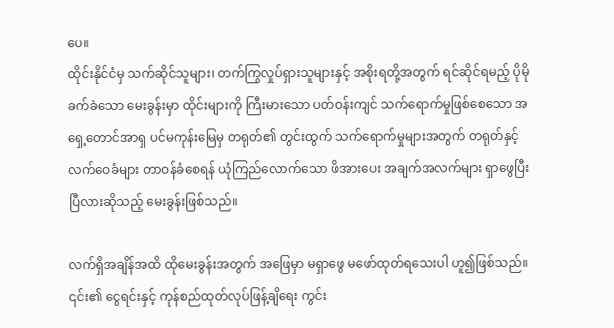ပေ။
ထိုင်းနိုင်ငံမှ သက်ဆိုင်သူများ၊ တက်ကြွလှုပ်ရှားသူများနှင့် အစိုးရတို့အတွက် ရင်ဆိုင်ရမည့် ပိုမိုခက်ခဲသော မေးခွန်းမှာ ထိုင်းများကို ကြီးမားသော ပတ်ဝန်းကျင် သက်ရောက်မှုဖြစ်စေသော အရှေ့တောင်အာရှ ပင်မကုန်းမြေမှ တရုတ်၏ တွင်းထွက် သက်ရောက်မှုများအတွက် တရုတ်နှင့် လက်ဝေခံများ တာဝန်ခံစေရန် ယုံကြည်လောက်သော ဖိအားပေး အချက်အလက်များ ရှာဖွေပြီးပြီလားဆိုသည့် မေးခွန်းဖြစ်သည်။

လက်ရှိအချိန်အထိ ထိုမေးခွန်းအတွက် အဖြေမှာ မရှာဖွေ မဖော်ထုတ်ရသေးပါ ဟူ၍ဖြစ်သည်။ ၎င်း၏ ငွေရင်းနှင့် ကုန်စည်ထုတ်လုပ်ဖြန့်ချိရေး ကွင်း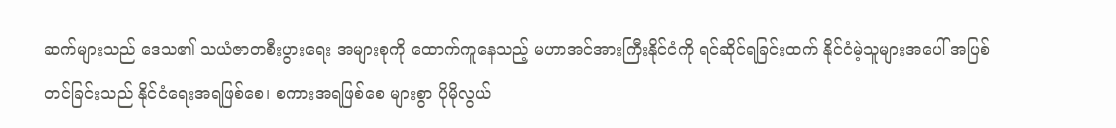ဆက်များသည် ဒေသ၏ သယံဇာတစီးပွားရေး အများစုကို ထောက်ကူနေသည့် မဟာအင်အားကြီးနိုင်ငံကို ရင်ဆိုင်ရခြင်းထက် နိုင်ငံမဲ့သူများအပေါ် အပြစ်တင်ခြင်းသည် နိုင်ငံရေးအရဖြစ်စေ၊ စကားအရဖြစ်စေ များစွာ ပိုမိုလွယ်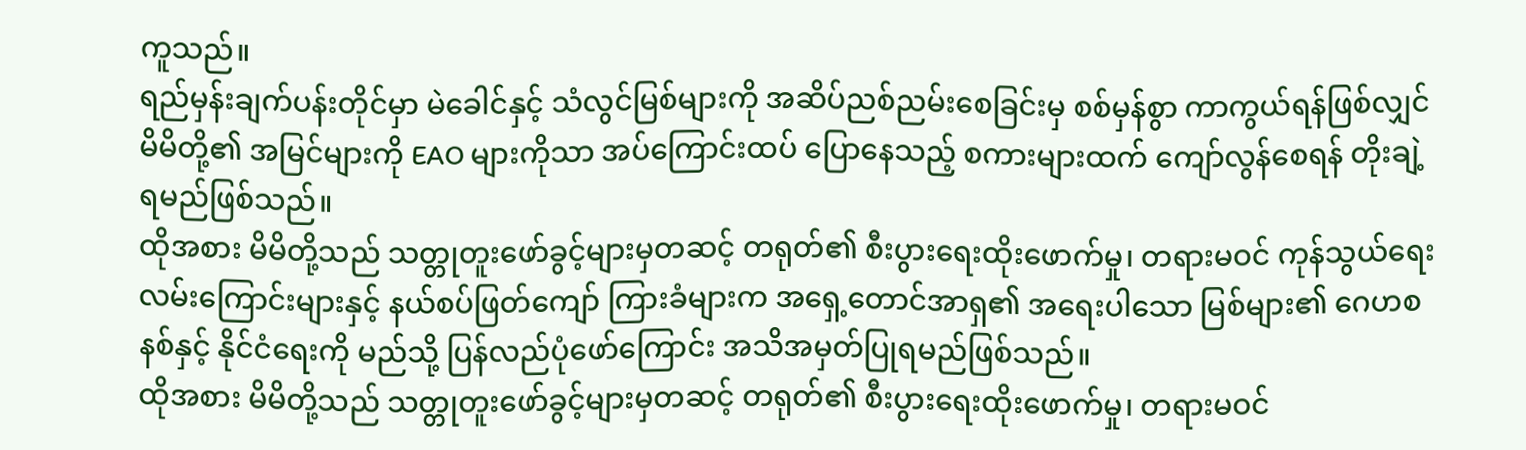ကူသည်။
ရည်မှန်းချက်ပန်းတိုင်မှာ မဲခေါင်နှင့် သံလွင်မြစ်များကို အဆိပ်ညစ်ညမ်းစေခြင်းမှ စစ်မှန်စွာ ကာကွယ်ရန်ဖြစ်လျှင် မိမိတို့၏ အမြင်များကို EAO များကိုသာ အပ်ကြောင်းထပ် ပြောနေသည့် စကားများထက် ကျော်လွန်စေရန် တိုးချဲ့ရမည်ဖြစ်သည်။
ထိုအစား မိမိတို့သည် သတ္တုတူးဖော်ခွင့်များမှတဆင့် တရုတ်၏ စီးပွားရေးထိုးဖောက်မှု၊ တရားမဝင် ကုန်သွယ်ရေးလမ်းကြောင်းများနှင့် နယ်စပ်ဖြတ်ကျော် ကြားခံများက အရှေ့တောင်အာရှ၏ အရေးပါသော မြစ်များ၏ ဂေဟစနစ်နှင့် နိုင်ငံရေးကို မည်သို့ ပြန်လည်ပုံဖော်ကြောင်း အသိအမှတ်ပြုရမည်ဖြစ်သည်။
ထိုအစား မိမိတို့သည် သတ္တုတူးဖော်ခွင့်များမှတဆင့် တရုတ်၏ စီးပွားရေးထိုးဖောက်မှု၊ တရားမဝင်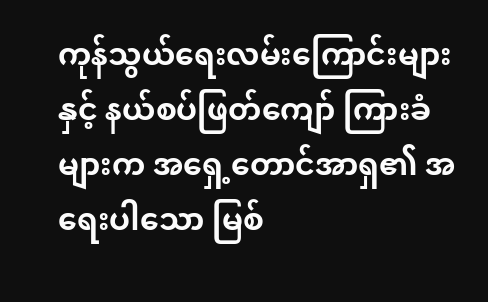ကုန်သွယ်ရေးလမ်းကြောင်းများနှင့် နယ်စပ်ဖြတ်ကျော် ကြားခံများက အရှေ့တောင်အာရှ၏ အရေးပါသော မြစ်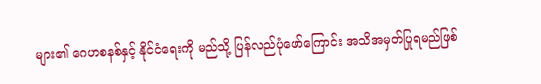များ၏ ဂေဟစနစ်နှင့် နိုင်ငံရေးကို မည်သို့ ပြန်လည်ပုံဖော်ကြောင်း အသိအမှတ်ပြုရမည်ဖြစ်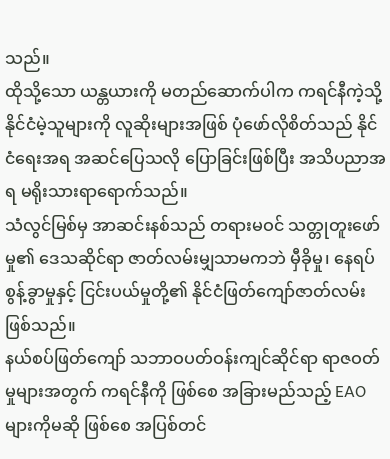သည်။
ထိုသို့သော ယန္တယားကို မတည်ဆောက်ပါက ကရင်နီကဲ့သို့ နိုင်ငံမဲ့သူများကို လူဆိုးများအဖြစ် ပုံဖော်လိုစိတ်သည် နိုင်ငံရေးအရ အဆင်ပြေသလို ပြောခြင်းဖြစ်ပြီး အသိပညာအရ မရိုးသားရာရောက်သည်။
သံလွင်မြစ်မှ အာဆင်းနစ်သည် တရားမဝင် သတ္တုတူးဖော်မှု၏ ဒေသဆိုင်ရာ ဇာတ်လမ်းမျှသာမကဘဲ မှီခိုမှု၊ နေရပ်စွန့်ခွာမှုနှင့် ငြင်းပယ်မှုတို့၏ နိုင်ငံဖြတ်ကျော်ဇာတ်လမ်း ဖြစ်သည်။
နယ်စပ်ဖြတ်ကျော် သဘာဝပတ်ဝန်းကျင်ဆိုင်ရာ ရာဇဝတ်မှုများအတွက် ကရင်နီကို ဖြစ်စေ အခြားမည်သည့် EAO များကိုမဆို ဖြစ်စေ အပြစ်တင်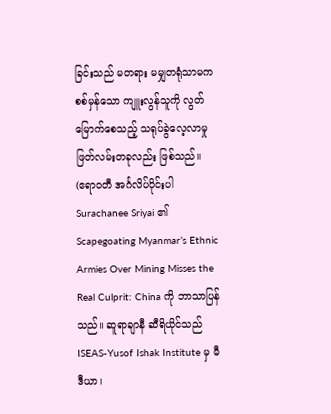ခြင်းသည် မတရား မမျှတရုံသာမက စစ်မှန်သော ကျူးလွန်သူကို လွတ်မြောက်စေသည့် သရုပ်ခွဲလေ့လာမှု ဖြတ်လမ်းတခုလည်း ဖြစ်သည်။
(ဧရာဝတီ အင်္ဂလိပ်ပိုင်းပါ Surachanee Sriyai ၏ Scapegoating Myanmar’s Ethnic Armies Over Mining Misses the Real Culprit: China ကို ဘာသာပြန်သည်။ ဆူရာချာနီ ဆီရိယိုင်သည် ISEAS-Yusof Ishak Institute မှ မီဒီယာ၊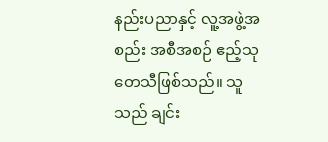နည်းပညာနှင့် လူ့အဖွဲ့အစည်း အစီအစဉ် ဧည့်သုတေသီဖြစ်သည်။ သူသည် ချင်း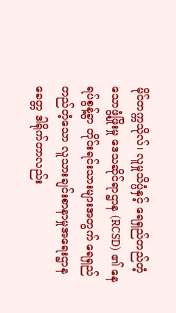မိုင်တက္ကသိုလ်၊ လူမှုသိပ္ပံနှင့် ရေရှည်တည်တံ့သောဖွံ့ဖြိုးမှု ဒေသဆိုင်ရာဌာန (RCSD) ၏ နေရပ်စွန့်ခွာ တိုင်းရင်းသားများအတွက် ရေရှည်တည်တံ့သော လူသားချင်းစာနာမှုအရေးဌာန ခေတ္တ ဒါရိုက်တာလည်း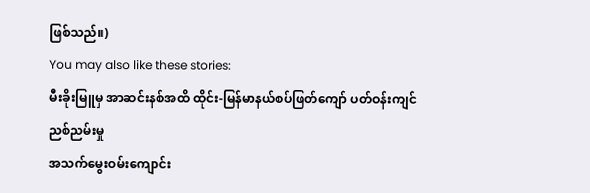ဖြစ်သည်။)
You may also like these stories:
မီးခိုးမြူမှ အာဆင်းနစ်အထိ ထိုင်း-မြန်မာနယ်စပ်ဖြတ်ကျော် ပတ်ဝန်းကျင်ညစ်ညမ်းမှု
အသက်မွေးဝမ်းကျောင်း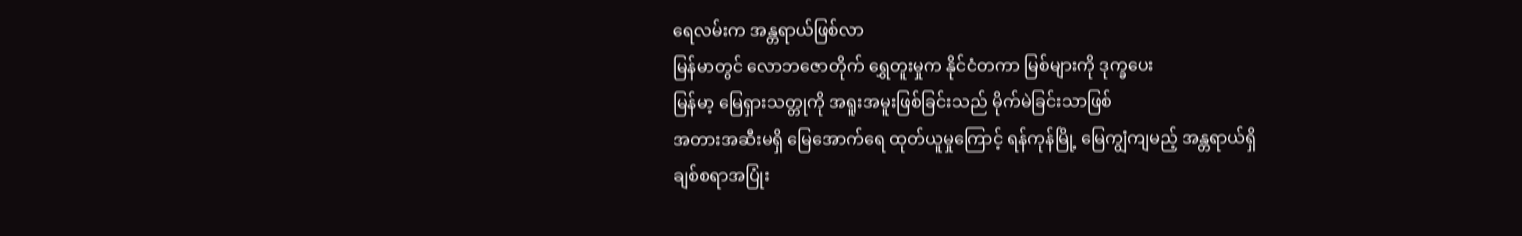ရေလမ်းက အန္တရာယ်ဖြစ်လာ
မြန်မာတွင် လောဘဇောတိုက် ရွှေတူးမှုက နိုင်ငံတကာ မြစ်များကို ဒုက္ခပေး
မြန်မာ့ မြေရှားသတ္တုကို အရူးအမူးဖြစ်ခြင်းသည် မိုက်မဲခြင်းသာဖြစ်
အတားအဆီးမရှိ မြေအောက်ရေ ထုတ်ယူမှုကြောင့် ရန်ကုန်မြို့ မြေကျွံကျမည့် အန္တရာယ်ရှိ
ချစ်စရာအပြုံး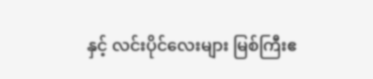နှင့် လင်းပိုင်လေးများ မြစ်ကြီးဧ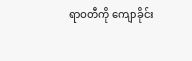ရာဝတီကို ကျောခိုင်း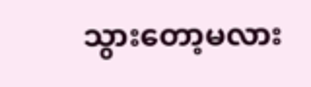သွားတော့မလား